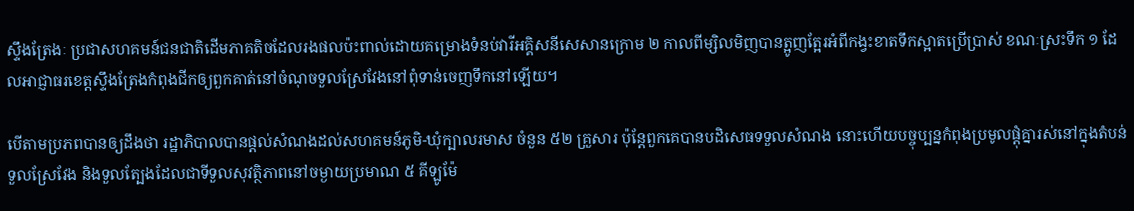ស្ទឹងត្រែងៈ ប្រជាសហគមន៍ជនជាតិដើមភាគតិចដែលរងផលប៉ះពាល់ដោយគម្រោងទំនប់វារីអគ្គិសនីសេសានក្រោម ២ កាលពីម្សិលមិញបានត្អូញត្អែរអំពីកង្វះខាតទឹកស្អាតប្រើប្រាស់ ខណៈស្រះទឹក ១ ដែលអាជ្ញាធរខេត្តស្ទឹងត្រែងកំពុងជីកឲ្យពួកគាត់នៅចំណុចទួលស្រែវែងនៅពុំទាន់ចេញទឹកនៅឡើយ។

បើតាមប្រភពបានឲ្យដឹងថា រដ្ឋាភិបាលបានផ្តល់សំណងដល់សហគមន៍ភូមិ-ឃុំក្បាលរមាស ចំនួន ៥២ គ្រួសារ ប៉ុន្តែពួកគេបានបដិសេធទទួលសំណង នោះហើយបច្ចុប្បន្នកំពុងប្រមូលផ្ដុំគ្នារស់នៅក្នុងតំបន់ទួលស្រែវែង និងទួលត្បែងដែលជាទីទួលសុវត្ថិភាពនៅចម្ងាយប្រមាណ ៥ គីឡូម៉ែ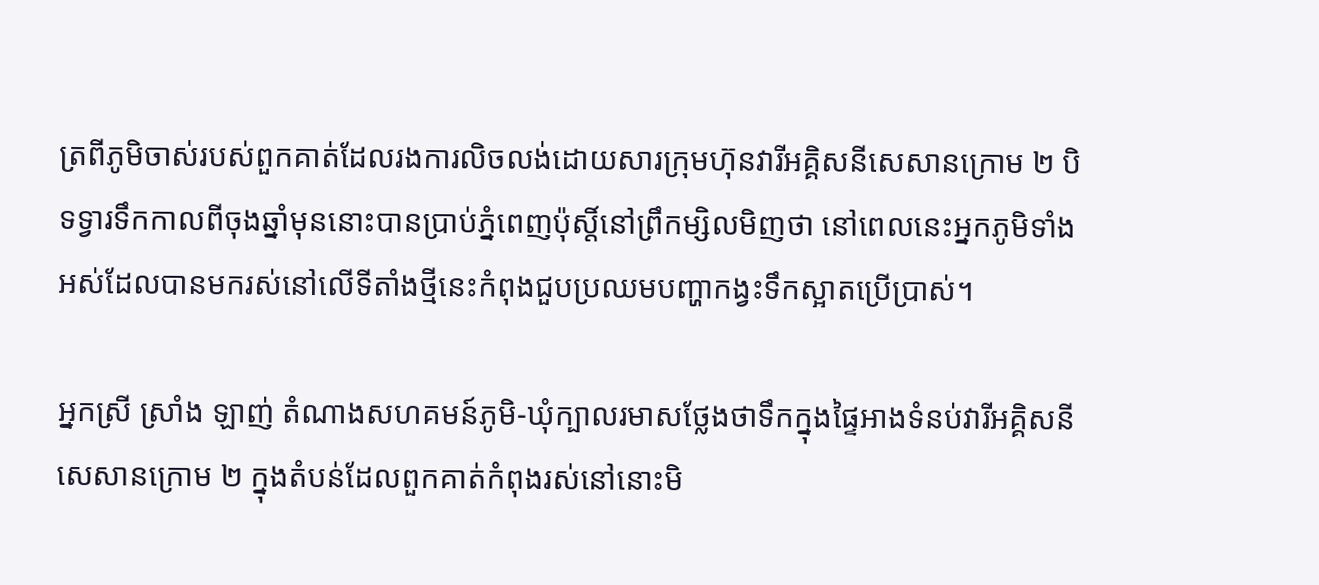ត្រពីភូមិចាស់របស់ពួកគាត់ដែលរងការលិចលង់ដោយសារក្រុមហ៊ុនវារីអគ្គិសនីសេសានក្រោម ២ បិទទ្វារទឹកកាលពីចុងឆ្នាំមុននោះបានប្រាប់ភ្នំពេញប៉ុស្តិ៍នៅព្រឹកម្សិលមិញថា នៅពេលនេះអ្នកភូមិទាំងអស់ដែលបានមករស់នៅលើទីតាំងថ្មីនេះកំពុងជួបប្រឈមបញ្ហាកង្វះទឹកស្អាតប្រើប្រាស់។

អ្នកស្រី ស្រាំង ឡាញ់ តំណាងសហគមន៍ភូមិ-ឃុំក្បាលរមាសថ្លែងថាទឹកក្នុងផ្ទៃអាងទំនប់វារីអគ្គិសនីសេសានក្រោម ២ ក្នុងតំបន់ដែលពួកគាត់កំពុងរស់នៅនោះមិ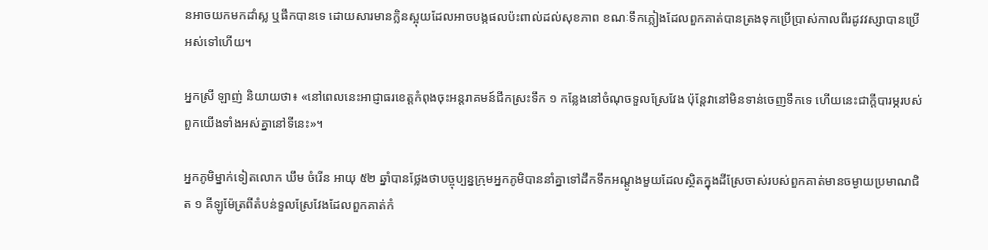នអាចយកមកដាំស្ល ឬផឹកបានទេ ដោយសារមានក្លិនស្អុយដែលអាចបង្កផលប៉ះពាល់ដល់សុខភាព ខណៈទឹកភ្លៀងដែលពួកគាត់បានត្រងទុកប្រើប្រាស់កាលពីរដូវវស្សាបានប្រើអស់ទៅហើយ។

អ្នកស្រី ឡាញ់ និយាយថា៖ «នៅពេលនេះអាជ្ញាធរខេត្តកំពុងចុះអន្តរាគមន៍ជីកស្រះទឹក ១ កន្លែងនៅចំណុចទួលស្រែវែង ប៉ុន្តែវានៅមិនទាន់ចេញទឹកទេ ហើយនេះជាក្ដីបារម្ភរបស់ពួកយើងទាំងអស់គ្នានៅទីនេះ»។

អ្នកភូមិម្នាក់ទៀតលោក ឃឹម ចំរើន អាយុ ៥២ ឆ្នាំបានថ្លែងថាបច្ចុប្បន្នក្រុមអ្នកភូមិបាននាំគ្នាទៅដឹកទឹកអណ្ដូងមួយដែលស្ថិតក្នុងដីស្រែចាស់របស់ពួកគាត់មានចម្ងាយប្រមាណជិត ១ គីឡូម៉ែត្រពីតំបន់ទួលស្រែវែងដែលពួកគាត់កំ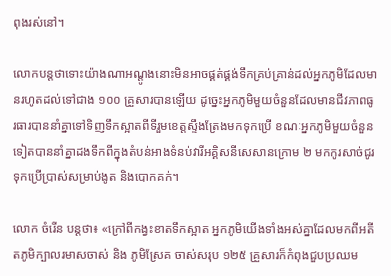ពុងរស់នៅ។

លោកបន្តថាទោះយ៉ាងណាអណ្ដូងនោះមិនអាចផ្គត់ផ្គង់ទឹកគ្រប់គ្រាន់ដល់អ្នកភូមិដែលមានរហូតដល់ទៅជាង ១០០ គ្រួសារបានឡើយ ដូច្នេះអ្នកភូមិមួយចំនួនដែលមានជីវភាពធូរធារបាននាំគ្នាទៅទិញទឹកស្អាតពីទីរួមខេត្តស្ទឹងត្រែងមកទុកប្រើ ខណៈអ្នកភូមិមួយចំនួនទៀតបាននាំគ្នាដងទឹកពីក្នុងតំបន់អាងទំនប់វារីអគ្គិសនីសេសានក្រោម ២ មកកូរសាច់ជូរទុកប្រើប្រាស់សម្រាប់ងូត និងបោកគក់។

លោក ចំរើន បន្តថា៖ «ក្រៅពីកង្វះខាតទឹកស្អាត អ្នកភូមិយើងទាំងអស់គ្នាដែលមកពីអតីតភូមិក្បាលរមាសចាស់ និង ភូមិស្រែគ ចាស់សរុប ១២៥ គ្រួសារក៏កំពុងជួបប្រឈម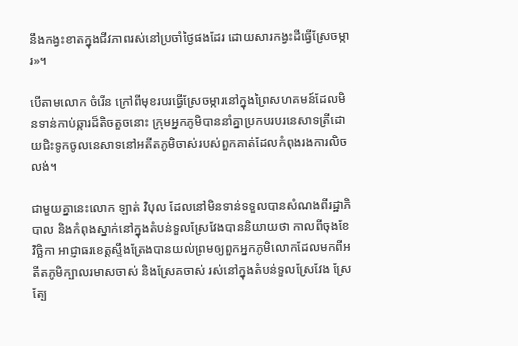នឹងកង្វះខាតក្នុងជីវភាពរស់នៅប្រចាំថ្ងៃផងដែរ ដោយសារកង្វះដីធ្វើស្រែចម្ការ»។

បើតាមលោក ចំរើន ក្រៅពីមុខរបរធ្វើស្រែចម្ការនៅក្នុងព្រៃសហគមន៍ដែលមិនទាន់កាប់ឆ្ការដ៏តិចតួចនោះ ក្រុមអ្នកភូមិបាននាំគ្នាប្រកបរបរនេសាទត្រីដោយជិះទូកចូលនេសាទនៅអតីតភូមិចាស់របស់ពួកគាត់ដែលកំពុងរងការលិចលង់។

ជាមួយគ្នានេះលោក ឡាត់ វិបុល ដែលនៅមិនទាន់ទទួលបានសំណងពីរដ្ឋាភិបាល និងកំពុងស្នាក់នៅក្នុងតំបន់ទួលស្រែវែងបាននិយាយថា កាលពីចុងខែវិច្ឆិកា អាជ្ញាធរខេត្តស្ទឹងត្រែងបានយល់ព្រមឲ្យពួកអ្នកភូមិលោកដែលមកពីអតីតភូមិក្បាលរមាសចាស់ និងស្រែគចាស់ រស់នៅក្នុងតំបន់ទួលស្រែវែង ស្រែត្បែ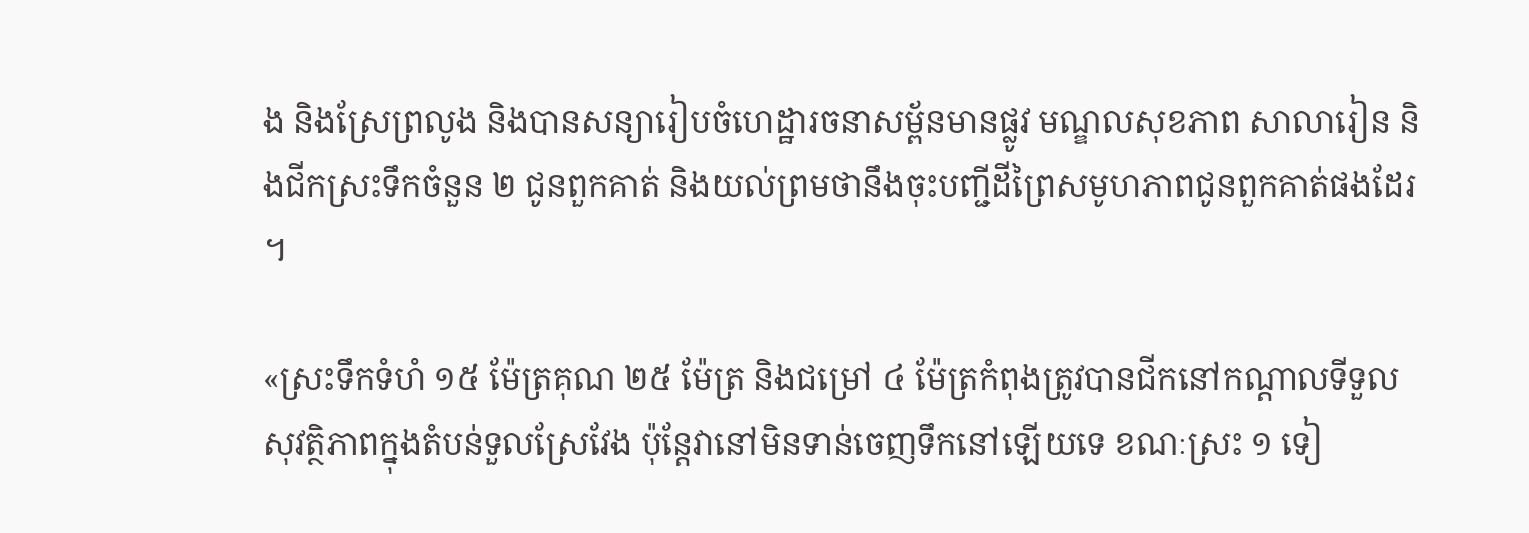ង និងស្រែព្រលូង និងបានសន្យារៀបចំហេដ្ឋារចនាសម្ព័នមានផ្លូវ មណ្ឌលសុខភាព សាលារៀន និងជីកស្រះទឹកចំនួន ២ ជូនពួកគាត់ និងយល់ព្រមថានឹងចុះបញ្ជីដីព្រៃសមូហភាពជូនពួកគាត់ផងដែរ។

«ស្រះទឹកទំហំ ១៥ ម៉ែត្រគុណ ២៥ ម៉ែត្រ និងជម្រៅ ៤ ម៉ែត្រកំពុងត្រូវបានជីកនៅកណ្ដាលទីទួលសុវត្ថិភាពក្នុងតំបន់ទួលស្រែវែង ប៉ុន្តែវានៅមិនទាន់ចេញទឹកនៅឡើយទេ ខណៈស្រះ ១ ទៀ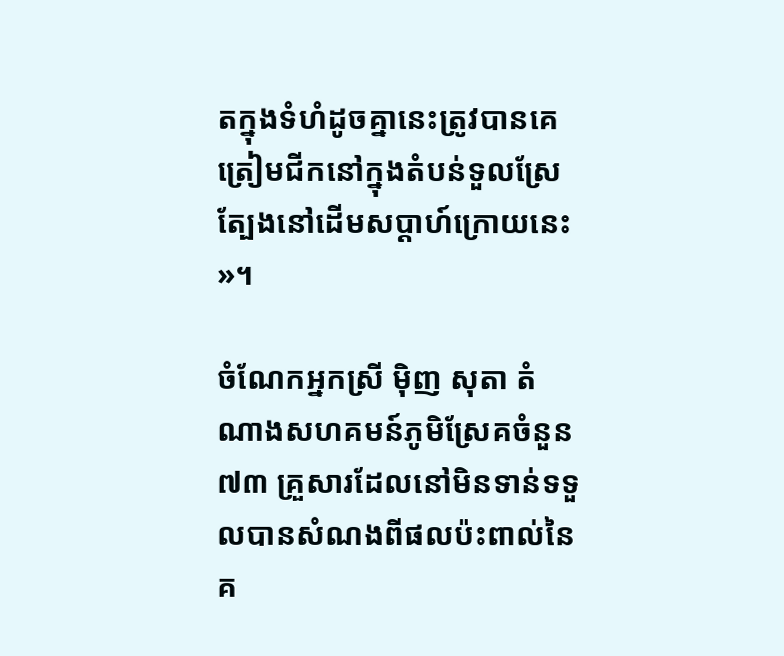តក្នុងទំហំដូចគ្នានេះត្រូវបានគេត្រៀមជីកនៅក្នុងតំបន់ទួលស្រែត្បែងនៅដើមសប្ដាហ៍ក្រោយនេះ»។

ចំណែកអ្នកស្រី ម៉ិញ សុតា តំណាងសហគមន៍ភូមិស្រែគចំនួន ៧៣ គ្រួសារដែលនៅមិនទាន់ទទួលបានសំណងពីផលប៉ះពាល់នៃគ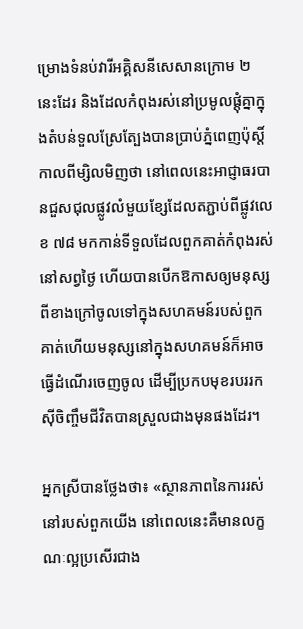ម្រោងទំនប់វារីអគ្គិសនីសេសានក្រោម ២ នេះដែរ និងដែលកំពុងរស់នៅប្រមូលផ្ដុំគ្នាក្នុងតំបន់ទួលស្រែត្បែងបានប្រាប់ភ្នំពេញប៉ុស្តិ៍កាលពីម្សិលមិញថា នៅពេលនេះអាជ្ញាធរបានជួសជុលផ្លូវលំមួយខ្សែដែលតភ្ជាប់ពីផ្លូវលេខ ៧៨ មកកាន់ទីទួលដែលពួកគាត់កំពុងរស់នៅសព្វថ្ងៃ ហើយបានបើកឱកាសឲ្យមនុស្សពីខាងក្រៅចូលទៅក្នុងសហគមន៍របស់ពួកគាត់ហើយមនុស្សនៅក្នុងសហគមន៍ក៏អាចធ្វើដំណើរចេញចូល ដើម្បីប្រកបមុខរបររកស៊ីចិញ្ចឹមជីវិតបានស្រួលជាងមុនផងដែរ។

អ្នកស្រីបានថ្លែងថា៖ «ស្ថានភាពនៃការរស់នៅរបស់ពួកយើង នៅពេលនេះគឺមានលក្ខណៈល្អប្រសើរជាង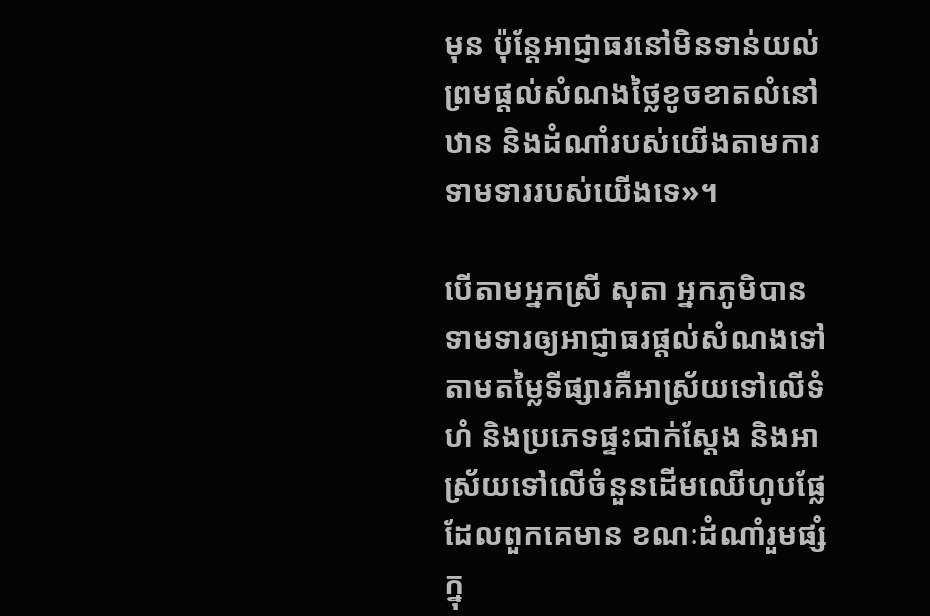មុន ប៉ុន្តែអាជ្ញាធរនៅមិនទាន់យល់ព្រមផ្ដល់សំណងថ្លៃខូចខាតលំនៅឋាន និងដំណាំរបស់យើងតាមការទាមទាររបស់យើងទេ»។

បើតាមអ្នកស្រី សុតា អ្នកភូមិបានទាមទារឲ្យអាជ្ញាធរផ្ដល់សំណងទៅតាមតម្លៃទីផ្សារគឺអាស្រ័យទៅលើទំហំ និងប្រភេទផ្ទះជាក់ស្ដែង និងអាស្រ័យទៅលើចំនួនដើមឈើហូបផ្លែដែលពួកគេមាន ខណៈដំណាំរួមផ្សំក្នុ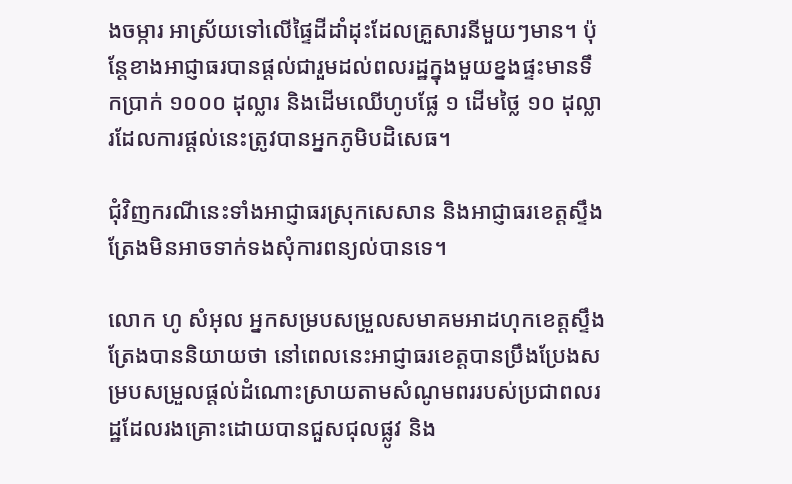ងចម្ការ អាស្រ័យទៅលើផ្ទៃដីដាំដុះដែលគ្រួសារនីមួយៗមាន។ ប៉ុន្តែខាងអាជ្ញាធរបានផ្ដល់ជារួមដល់ពលរដ្ឋក្នុងមួយខ្នងផ្ទះមានទឹកប្រាក់ ១០០០ ដុល្លារ និងដើមឈើហូបផ្លែ ១ ដើមថ្លៃ ១០ ដុល្លារដែលការផ្ដល់នេះត្រូវបានអ្នកភូមិបដិសេធ។

ជុំវិញករណីនេះទាំងអាជ្ញាធរស្រុកសេសាន និងអាជ្ញាធរខេត្តស្ទឹងត្រែងមិនអាចទាក់ទងសុំការពន្យល់បានទេ។

លោក ហូ សំអុល អ្នកសម្របសម្រួលសមាគមអាដហុកខេត្តស្ទឹងត្រែងបាននិយាយថា នៅពេលនេះអាជ្ញាធរខេត្តបានប្រឹងប្រែងសម្របសម្រួលផ្តល់ដំណោះស្រាយតាមសំណូមពររបស់ប្រជាពលរដ្ឋដែលរងគ្រោះដោយបានជួសជុលផ្លូវ និង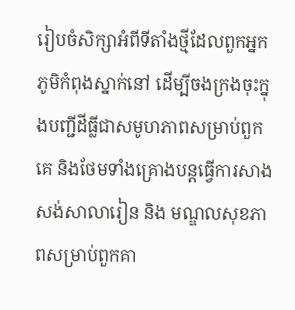រៀបចំសិក្សាអំពីទីតាំងថ្មីដែលពួកអ្នកភូមិកំពុងស្នាក់នៅ ដើម្បីចងក្រងចុះក្នុងបញ្ជីដីធ្លីជាសមូហភាពសម្រាប់ពួកគេ និងថែមទាំងគ្រោងបន្តធ្វើការសាងសង់សាលារៀន និង មណ្ឌលសុខភាពសម្រាប់ពួកគា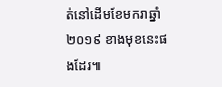ត់នៅដើមខែមករាឆ្នាំ ២០១៩ ខាងមុខនេះផងដែរ៕